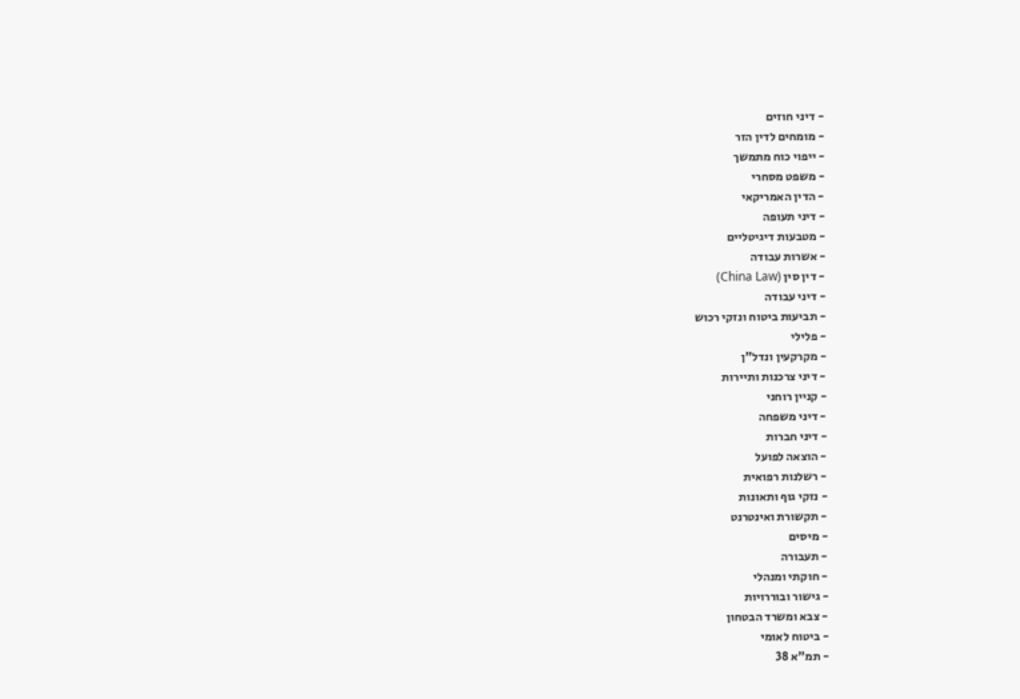- דיני חוזים
- מומחים לדין הזר
- ייפוי כוח מתמשך
- משפט מסחרי
- הדין האמריקאי
- דיני תעופה
- מטבעות דיגיטליים
- אשרות עבודה
- דין סין (China Law)
- דיני עבודה
- תביעות ביטוח ונזקי רכוש
- פלילי
- מקרקעין ונדל"ן
- דיני צרכנות ותיירות
- קניין רוחני
- דיני משפחה
- דיני חברות
- הוצאה לפועל
- רשלנות רפואית
- נזקי גוף ותאונות
- תקשורת ואינטרנט
- מיסים
- תעבורה
- חוקתי ומנהלי
- גישור ובוררויות
- צבא ומשרד הבטחון
- ביטוח לאומי
- תמ"א 38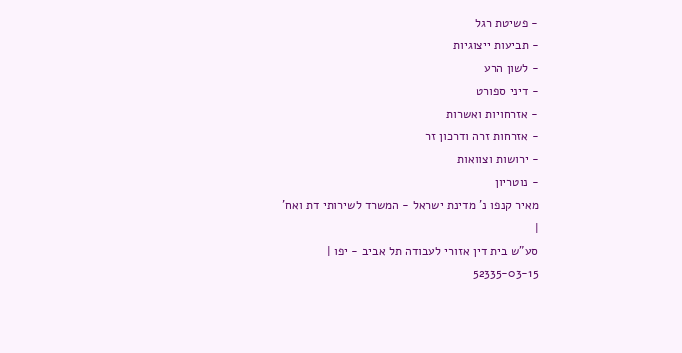- פשיטת רגל
- תביעות ייצוגיות
- לשון הרע
- דיני ספורט
- אזרחויות ואשרות
- אזרחות זרה ודרכון זר
- ירושות וצוואות
- נוטריון
מאיר קנפו נ' מדינת ישראל - המשרד לשירותי דת ואח'
|
סע"ש בית דין אזורי לעבודה תל אביב - יפו |
52335-03-15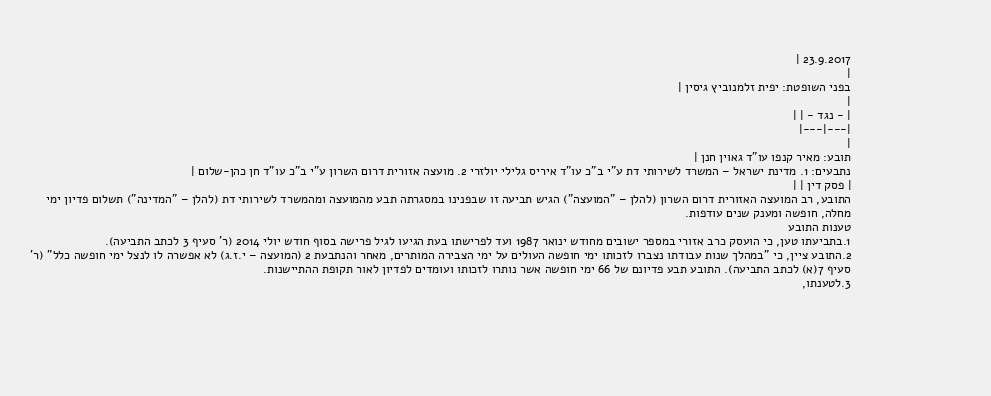23.9.2017 |
|
בפני השופטת: יפית זלמנוביץ גיסין |
|
| - נגד - | |
|---|---|
|
תובע: מאיר קנפו עו"ד גאוין חנן |
נתבעים: 1. מדינת ישראל – המשרד לשירותי דת ע"י ב"כ עו"ד איריס גלילי יולזרי 2. מועצה אזורית דרום השרון ע"י ב"כ עו"ד חן כהן-שלום |
| פסק דין | |
התובע, רב המועצה האזורית דרום השרון (להלן – "המועצה") הגיש תביעה זו שבפנינו במסגרתה תבע מהמועצה ומהמשרד לשירותי דת (להלן – "המדינה") תשלום פדיון ימי מחלה, חופשה ומענק שנים עודפות.
טענות התובע
1.בתביעתו טען, כי הועסק כרב אזורי במספר ישובים מחודש ינואר 1987 ועד לפרישתו בעת הגיעו לגיל פרישה בסוף חודש יולי 2014 (ר' סעיף 3 לכתב התביעה).
2.התובע ציין, כי "במהלך שנות עבודתו נצברו לזכותו ימי חופשה העולים על ימי הצבירה המותרים, מאחר והנתבעת 2 (המועצה – י.ז.ג) לא אפשרה לו לנצל ימי חופשה כלל" (ר' סעיף 7(א) לכתב התביעה). התובע תבע פדיונם של 66 ימי חופשה אשר נותרו לזכותו ועומדים לפדיון לאור תקופת ההתיישנות.
3.לטענתו,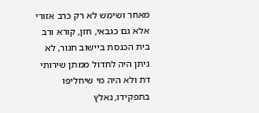מאחר ושימש לא רק כרב אזורי אלא גם כגבאי, חזן, קורא ורב בית הכנסת ביישוב חגור, לא ניתן היה לחדול ממתן שירותי דת ולא היה מי שיחליפו בתפקידו, נאלץ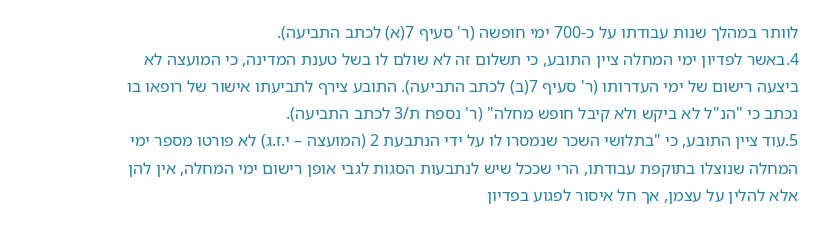לוותר במהלך שנות עבודתו על כ-700 ימי חופשה (ר' סעיף 7(א) לכתב התביעה).
4.באשר לפדיון ימי המחלה ציין התובע, כי תשלום זה לא שולם לו בשל טענת המדינה, כי המועצה לא ביצעה רישום של ימי העדרותו (ר' סעיף 7(ב) לכתב התביעה). התובע צירף לתביעתו אישור של רופאו בו נכתב כי "הנ"ל לא ביקש ולא קיבל חופש מחלה" (ר' נספח ת/3 לכתב התביעה).
5.עוד ציין התובע, כי "בתלושי השכר שנמסרו לו על ידי הנתבעת 2 (המועצה – י.ז.ג) לא פורטו מספר ימי המחלה שנוצלו בתוקפת עבודתו, הרי שככל שיש לנתבעות הסגות לגבי אופן רישום ימי המחלה, אין להן אלא להלין על עצמן, אך חל איסור לפגוע בפדיון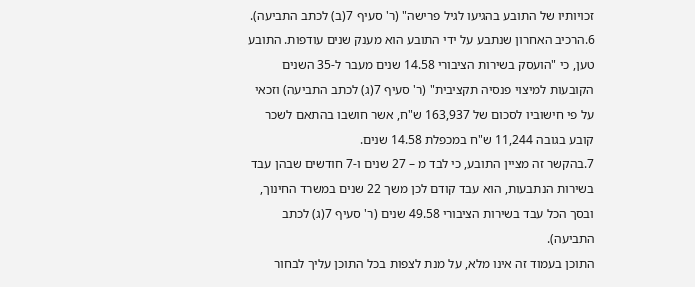זכויותיו של התובע בהגיעו לגיל פרישה" (ר' סעיף 7(ב) לכתב התביעה).
6.הרכיב האחרון שנתבע על ידי התובע הוא מענק שנים עודפות. התובע טען, כי "הועסק בשירות הציבורי 14.58 שנים מעבר ל-35 השנים הקובעות למיצוי פנסיה תקציבית" (ר' סעיף 7(ג) לכתב התביעה) וזכאי על פי חישוביו לסכום של 163,937 ש"ח, אשר חושבו בהתאם לשכר קובע בגובה 11,244 ש"ח במכפלת 14.58 שנים.
7.בהקשר זה מציין התובע, כי לבד מ – 27 שנים ו-7 חודשים שבהן עבד בשירות הנתבעות, הוא עבד קודם לכן משך 22 שנים במשרד החינוך, ובסך הכל עבד בשירות הציבורי 49.58 שנים (ר' סעיף 7(ג) לכתב התביעה).
התוכן בעמוד זה אינו מלא, על מנת לצפות בכל התוכן עליך לבחור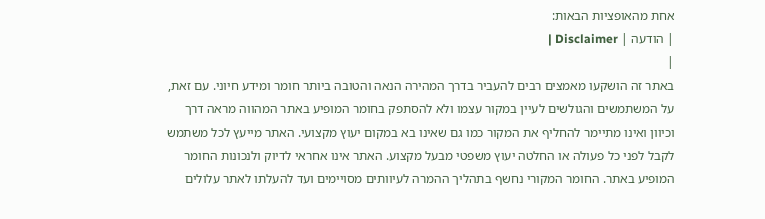אחת מהאופציות הבאות:
| הודעה | Disclaimer |
|
באתר זה הושקעו מאמצים רבים להעביר בדרך המהירה הנאה והטובה ביותר חומר ומידע חיוני. עם זאת, על המשתמשים והגולשים לעיין במקור עצמו ולא להסתפק בחומר המופיע באתר המהווה מראה דרך וכיוון ואינו מתיימר להחליף את המקור כמו גם שאינו בא במקום יעוץ מקצועי. האתר מייעץ לכל משתמש לקבל לפני כל פעולה או החלטה יעוץ משפטי מבעל מקצוע. האתר אינו אחראי לדיוק ולנכונות החומר המופיע באתר. החומר המקורי נחשף בתהליך ההמרה לעיוותים מסויימים ועד להעלתו לאתר עלולים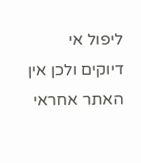ליפול אי דיוקים ולכן אין האתר אחראי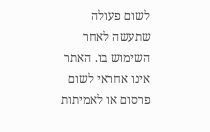לשום פעולה שתעשה לאחר השימוש בו. האתר אינו אחראי לשום פרסום או לאמיתות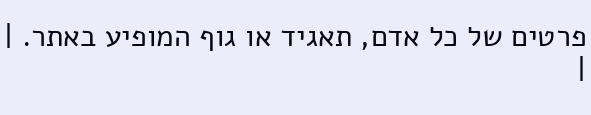פרטים של כל אדם, תאגיד או גוף המופיע באתר. |
|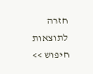חזרה לתוצאות חיפוש >>